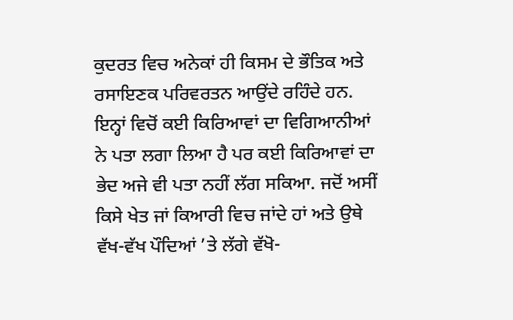ਕੁਦਰਤ ਵਿਚ ਅਨੇਕਾਂ ਹੀ ਕਿਸਮ ਦੇ ਭੌਤਿਕ ਅਤੇ ਰਸਾਇਣਕ ਪਰਿਵਰਤਨ ਆਉਂਦੇ ਰਹਿੰਦੇ ਹਨ. ਇਨ੍ਹਾਂ ਵਿਚੋਂ ਕਈ ਕਿਰਿਆਵਾਂ ਦਾ ਵਿਗਿਆਨੀਆਂ ਨੇ ਪਤਾ ਲਗਾ ਲਿਆ ਹੈ ਪਰ ਕਈ ਕਿਰਿਆਵਾਂ ਦਾ ਭੇਦ ਅਜੇ ਵੀ ਪਤਾ ਨਹੀਂ ਲੱਗ ਸਕਿਆ. ਜਦੋਂ ਅਸੀਂ ਕਿਸੇ ਖੇਤ ਜਾਂ ਕਿਆਰੀ ਵਿਚ ਜਾਂਦੇ ਹਾਂ ਅਤੇ ਉਥੇ ਵੱਖ-ਵੱਖ ਪੌਦਿਆਂ ’ਤੇ ਲੱਗੇ ਵੱਖੋ-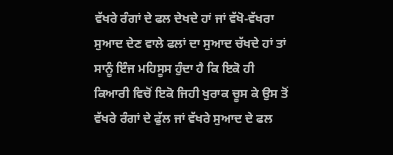ਵੱਖਰੇ ਰੰਗਾਂ ਦੇ ਫਲ ਦੇਖਦੇ ਹਾਂ ਜਾਂ ਵੱਖੋ-ਵੱਖਰਾ ਸੁਆਦ ਦੇਣ ਵਾਲੇ ਫਲਾਂ ਦਾ ਸੁਆਦ ਚੱਖਦੇ ਹਾਂ ਤਾਂ ਸਾਨੂੰ ਇੰਜ ਮਹਿਸੂਸ ਹੁੰਦਾ ਹੈ ਕਿ ਇਕੋ ਹੀ ਕਿਆਰੀ ਵਿਚੋਂ ਇਕੋ ਜਿਹੀ ਖੁਰਾਕ ਚੂਸ ਕੇ ਉਸ ਤੋਂ ਵੱਖਰੇ ਰੰਗਾਂ ਦੇ ਫੁੱਲ ਜਾਂ ਵੱਖਰੇ ਸੁਆਦ ਦੇ ਫਲ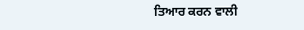ਤਿਆਰ ਕਰਨ ਵਾਲੀ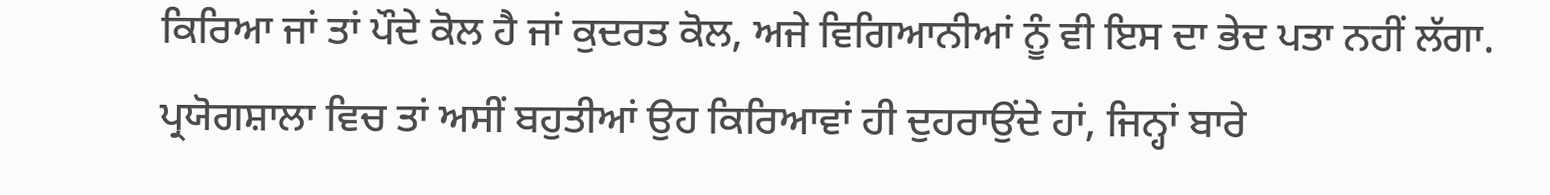ਕਿਰਿਆ ਜਾਂ ਤਾਂ ਪੌਦੇ ਕੋਲ ਹੈ ਜਾਂ ਕੁਦਰਤ ਕੋਲ, ਅਜੇ ਵਿਗਿਆਨੀਆਂ ਨੂੰ ਵੀ ਇਸ ਦਾ ਭੇਦ ਪਤਾ ਨਹੀਂ ਲੱਗਾ.
ਪ੍ਰਯੋਗਸ਼ਾਲਾ ਵਿਚ ਤਾਂ ਅਸੀਂ ਬਹੁਤੀਆਂ ਉਹ ਕਿਰਿਆਵਾਂ ਹੀ ਦੁਹਰਾਉਂਦੇ ਹਾਂ, ਜਿਨ੍ਹਾਂ ਬਾਰੇ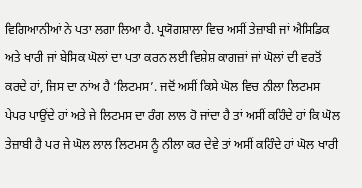ਵਿਗਿਆਨੀਆਂ ਨੇ ਪਤਾ ਲਗਾ ਲਿਆ ਹੈ. ਪ੍ਰਯੋਗਸ਼ਾਲਾ ਵਿਚ ਅਸੀਂ ਤੇਜ਼ਾਬੀ ਜਾਂ ਐਸਿਡਿਕ ਅਤੇ ਖਾਰੀ ਜਾਂ ਬੇਸਿਕ ਘੋਲਾਂ ਦਾ ਪਤਾ ਕਰਨ ਲਈ ਵਿਸ਼ੇਸ਼ ਕਾਗਜ਼ਾਂ ਜਾਂ ਘੋਲਾਂ ਦੀ ਵਰਤੋਂ ਕਰਦੇ ਹਾਂ, ਜਿਸ ਦਾ ਨਾਂਅ ਹੈ ‘ਲਿਟਮਸ’. ਜਦੋਂ ਅਸੀਂ ਕਿਸੇ ਘੋਲ ਵਿਚ ਨੀਲਾ ਲਿਟਮਸ ਪੇਪਰ ਪਾਉਂਦੇ ਹਾਂ ਅਤੇ ਜੇ ਲਿਟਮਸ ਦਾ ਰੰਗ ਲਾਲ ਹੋ ਜਾਂਦਾ ਹੈ ਤਾਂ ਅਸੀਂ ਕਹਿੰਦੇ ਹਾਂ ਕਿ ਘੋਲ ਤੇਜ਼ਾਬੀ ਹੈ ਪਰ ਜੇ ਘੋਲ ਲਾਲ ਲਿਟਮਸ ਨੂੰ ਨੀਲਾ ਕਰ ਦੇਵੇ ਤਾਂ ਅਸੀਂ ਕਹਿੰਦੇ ਹਾਂ ਘੋਲ ਖਾਰੀ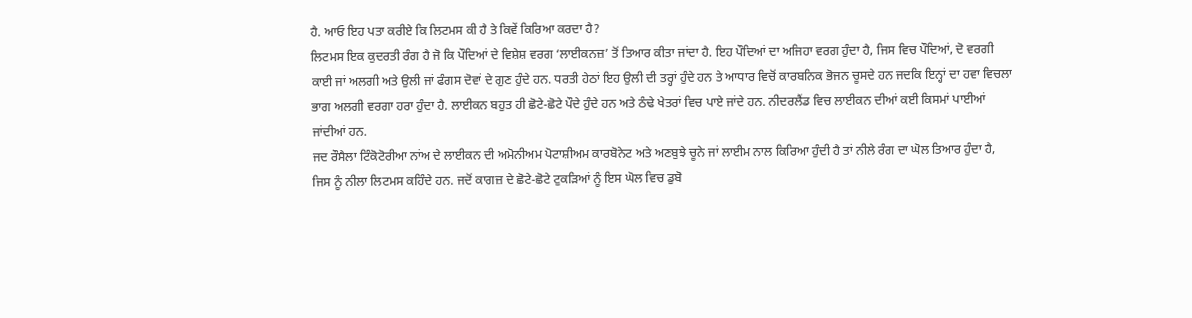ਹੈ. ਆਓ ਇਹ ਪਤਾ ਕਰੀਏ ਕਿ ਲਿਟਮਸ ਕੀ ਹੈ ਤੇ ਕਿਵੇਂ ਕਿਰਿਆ ਕਰਦਾ ਹੈ?
ਲਿਟਮਸ ਇਕ ਕੁਦਰਤੀ ਰੰਗ ਹੈ ਜੋ ਕਿ ਪੌਦਿਆਂ ਦੇ ਵਿਸ਼ੇਸ਼ ਵਰਗ ‘ਲਾਈਕਨਜ਼’ ਤੋਂ ਤਿਆਰ ਕੀਤਾ ਜਾਂਦਾ ਹੈ. ਇਹ ਪੌਦਿਆਂ ਦਾ ਅਜਿਹਾ ਵਰਗ ਹੁੰਦਾ ਹੈ, ਜਿਸ ਵਿਚ ਪੌਦਿਆਂ, ਦੋ ਵਰਗੀ ਕਾਈ ਜਾਂ ਅਲਗੀ ਅਤੇ ਉਲੀ ਜਾਂ ਫੰਗਸ ਦੋਵਾਂ ਦੇ ਗੁਣ ਹੁੰਦੇ ਹਨ. ਧਰਤੀ ਹੇਠਾਂ ਇਹ ਉਲੀ ਦੀ ਤਰ੍ਹਾਂ ਹੁੰਦੇ ਹਨ ਤੇ ਆਧਾਰ ਵਿਚੋਂ ਕਾਰਬਨਿਕ ਭੋਜਨ ਚੂਸਦੇ ਹਨ ਜਦਕਿ ਇਨ੍ਹਾਂ ਦਾ ਹਵਾ ਵਿਚਲਾ ਭਾਗ ਅਲਗੀ ਵਰਗਾ ਹਰਾ ਹੁੰਦਾ ਹੈ. ਲਾਈਕਨ ਬਹੁਤ ਹੀ ਛੋਟੇ-ਛੋਟੇ ਪੌਦੇ ਹੁੰਦੇ ਹਨ ਅਤੇ ਠੰਢੇ ਖੇਤਰਾਂ ਵਿਚ ਪਾਏ ਜਾਂਦੇ ਹਨ. ਨੀਦਰਲੈਂਡ ਵਿਚ ਲਾਈਕਨ ਦੀਆਂ ਕਈ ਕਿਸਮਾਂ ਪਾਈਆਂ ਜਾਂਦੀਆਂ ਹਨ.
ਜਦ ਰੌਸੈਲਾ ਟਿੰਕੋਟੋਰੀਆ ਨਾਂਅ ਦੇ ਲਾਈਕਨ ਦੀ ਅਮੋਨੀਅਮ ਪੋਟਾਸ਼ੀਅਮ ਕਾਰਬੋਨੇਟ ਅਤੇ ਅਣਬੁਝੇ ਚੂਨੇ ਜਾਂ ਲਾਈਮ ਨਾਲ ਕਿਰਿਆ ਹੁੰਦੀ ਹੈ ਤਾਂ ਨੀਲੇ ਰੰਗ ਦਾ ਘੋਲ ਤਿਆਰ ਹੁੰਦਾ ਹੈ, ਜਿਸ ਨੂੰ ਨੀਲਾ ਲਿਟਮਸ ਕਹਿੰਦੇ ਹਨ. ਜਦੋਂ ਕਾਗਜ਼ ਦੇ ਛੋਟੇ-ਛੋਟੇ ਟੁਕੜਿਆਂ ਨੂੰ ਇਸ ਘੋਲ ਵਿਚ ਡੁਬੋ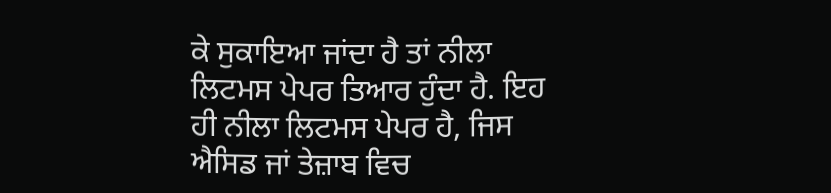ਕੇ ਸੁਕਾਇਆ ਜਾਂਦਾ ਹੈ ਤਾਂ ਨੀਲਾ ਲਿਟਮਸ ਪੇਪਰ ਤਿਆਰ ਹੁੰਦਾ ਹੈ. ਇਹ ਹੀ ਨੀਲਾ ਲਿਟਮਸ ਪੇਪਰ ਹੈ, ਜਿਸ ਐਸਿਡ ਜਾਂ ਤੇਜ਼ਾਬ ਵਿਚ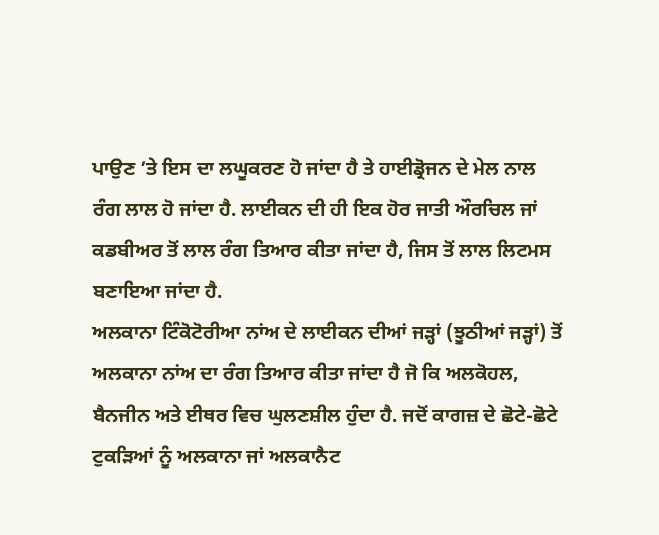ਪਾਉਣ ’ਤੇ ਇਸ ਦਾ ਲਘੂਕਰਣ ਹੋ ਜਾਂਦਾ ਹੈ ਤੇ ਹਾਈਡ੍ਰੋਜਨ ਦੇ ਮੇਲ ਨਾਲ ਰੰਗ ਲਾਲ ਹੋ ਜਾਂਦਾ ਹੈ. ਲਾਈਕਨ ਦੀ ਹੀ ਇਕ ਹੋਰ ਜਾਤੀ ਔਰਚਿਲ ਜਾਂ ਕਡਬੀਅਰ ਤੋਂ ਲਾਲ ਰੰਗ ਤਿਆਰ ਕੀਤਾ ਜਾਂਦਾ ਹੈ, ਜਿਸ ਤੋਂ ਲਾਲ ਲਿਟਮਸ ਬਣਾਇਆ ਜਾਂਦਾ ਹੈ.
ਅਲਕਾਨਾ ਟਿੰਕੋਟੋਰੀਆ ਨਾਂਅ ਦੇ ਲਾਈਕਨ ਦੀਆਂ ਜੜ੍ਹਾਂ (ਝੂਠੀਆਂ ਜੜ੍ਹਾਂ) ਤੋਂ ਅਲਕਾਨਾ ਨਾਂਅ ਦਾ ਰੰਗ ਤਿਆਰ ਕੀਤਾ ਜਾਂਦਾ ਹੈ ਜੋ ਕਿ ਅਲਕੋਹਲ, ਬੈਨਜੀਨ ਅਤੇ ਈਥਰ ਵਿਚ ਘੁਲਣਸ਼ੀਲ ਹੁੰਦਾ ਹੈ. ਜਦੋਂ ਕਾਗਜ਼ ਦੇ ਛੋਟੇ-ਛੋਟੇ ਟੁਕੜਿਆਂ ਨੂੰ ਅਲਕਾਨਾ ਜਾਂ ਅਲਕਾਨੈਟ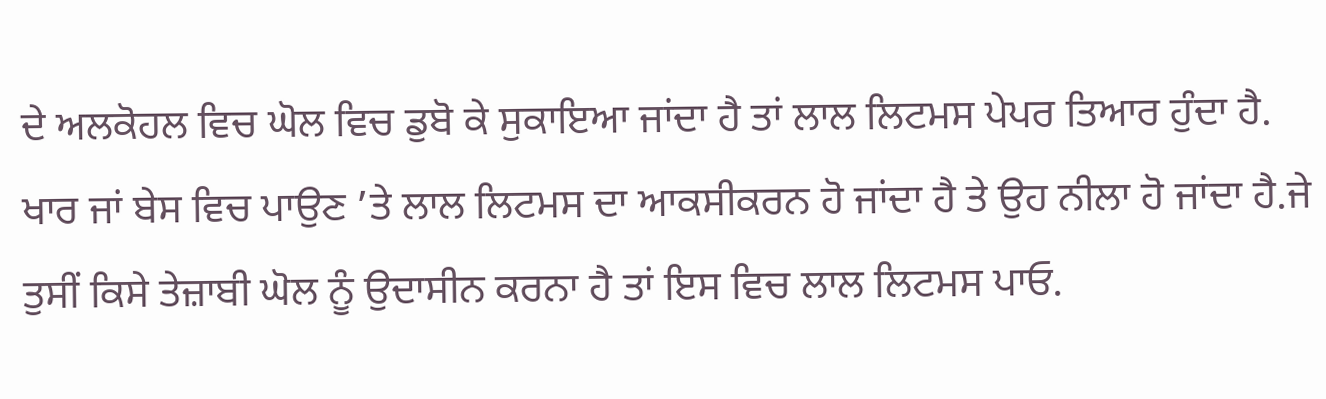ਦੇ ਅਲਕੋਹਲ ਵਿਚ ਘੋਲ ਵਿਚ ਡੁਬੋ ਕੇ ਸੁਕਾਇਆ ਜਾਂਦਾ ਹੈ ਤਾਂ ਲਾਲ ਲਿਟਮਸ ਪੇਪਰ ਤਿਆਰ ਹੁੰਦਾ ਹੈ. ਖਾਰ ਜਾਂ ਬੇਸ ਵਿਚ ਪਾਉਣ ’ਤੇ ਲਾਲ ਲਿਟਮਸ ਦਾ ਆਕਸੀਕਰਨ ਹੋ ਜਾਂਦਾ ਹੈ ਤੇ ਉਹ ਨੀਲਾ ਹੋ ਜਾਂਦਾ ਹੈ.ਜੇ ਤੁਸੀਂ ਕਿਸੇ ਤੇਜ਼ਾਬੀ ਘੋਲ ਨੂੰ ਉਦਾਸੀਨ ਕਰਨਾ ਹੈ ਤਾਂ ਇਸ ਵਿਚ ਲਾਲ ਲਿਟਮਸ ਪਾਓ.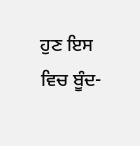ਹੁਣ ਇਸ ਵਿਚ ਬੂੰਦ-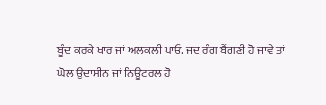ਬੂੰਦ ਕਰਕੇ ਖਾਰ ਜਾਂ ਅਲਕਲੀ ਪਾਓ. ਜਦ ਰੰਗ ਬੈਂਗਣੀ ਹੋ ਜਾਵੇ ਤਾਂ ਘੋਲ ਉਦਾਸੀਨ ਜਾਂ ਨਿਊਟਰਲ ਹੋ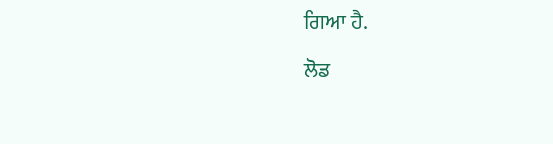ਗਿਆ ਹੈ.

ਲੋਡ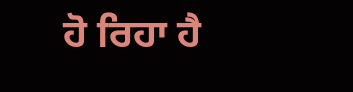ਹੋ ਰਿਹਾ ਹੈ